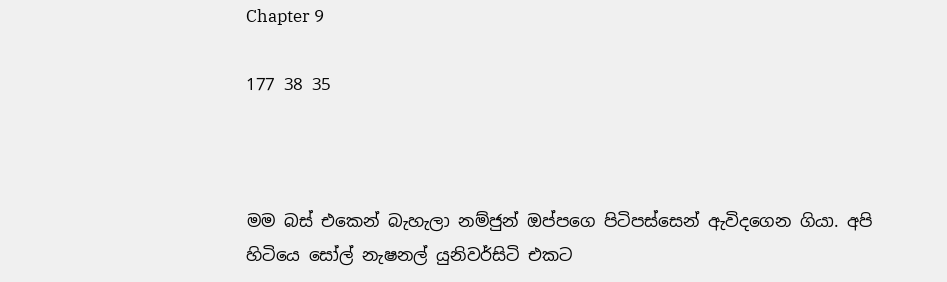Chapter 9

177 38 35



මම බස් එකෙන් බැහැලා නම්ජුන් ඔප්පගෙ පිටිපස්සෙන් ඇවිදගෙන ගියා. අපි හිටියෙ සෝල් නැෂනල් යුනිවර්සිටි එකට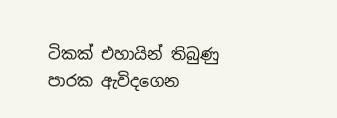ටිකක් එහායින් තිබුණු පාරක ඇවිදගෙන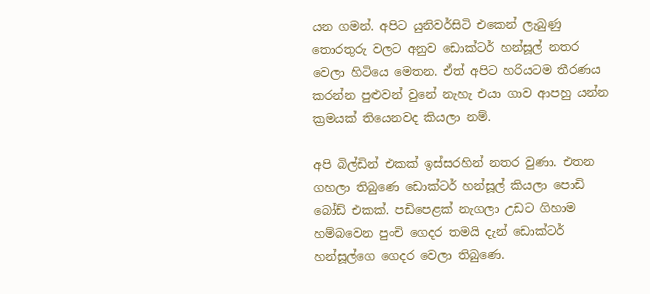යන ගමන්. අපිට යුනිවර්සිටි එකෙන් ලැබුණු තොරතුරු වලට අනුව ඩොක්ටර් හන්සූල් නතර වෙලා හිටියෙ මෙතන. ඒත් අපිට හරියටම තීරණය කරන්න පුළුවන් වුනේ නැහැ එයා ගාව ආපහු යන්න ක්‍රමයක් තියෙනවද කියලා නම්.

අපි බිල්ඩින් එකක් ඉස්සරහින් නතර වුණා. එතන ගහලා තිබුණෙ ඩොක්ටර් හන්සූල් කියලා පොඩි බෝඩ් එකක්. පඩිපෙළක් නැගලා උඩට ගිහාම හම්බවෙන පුංචි ගෙදර තමයි දැන් ඩොක්ටර් හන්සූල්ගෙ ගෙදර වෙලා තිබුණෙ.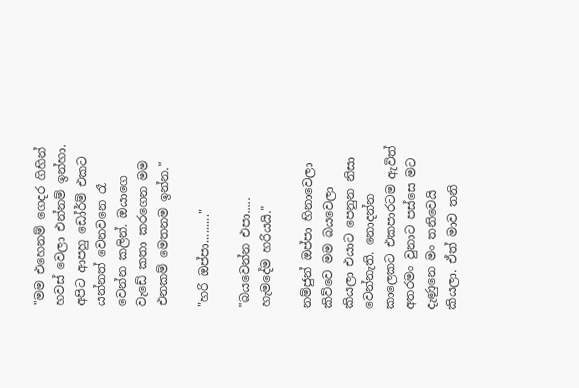"මම එහෙනම් ගෙදර ගිහින් හවස් වෙලා එන්නම් ඉන්හා. අපිට ආපහු ඩෝර්ම් එකට යන්නත් වෙනවනෙ රෑ වෙන්න කලින්. ඔයාගෙ වැඩේ කතා කරගෙන මම එනකම් මෙතනම ඉන්න."

"හරි ඔප්පා........."

"බයවෙන්න එපා..... හැමදේම හරියයි."

නම්ජුන් ඔප්පා හිනාවෙලා කිව්වෙ මම බයවෙලා කියලා එයාට පෙනුන නිසා වෙන්නැති. නොදන්න කාලෙකට එකපාරටම ඇවිත් අතරමං වුනාට පස්සෙ මට දැණුනෙ මං තනිවෙයි කියලා. ඒත් මාව තනි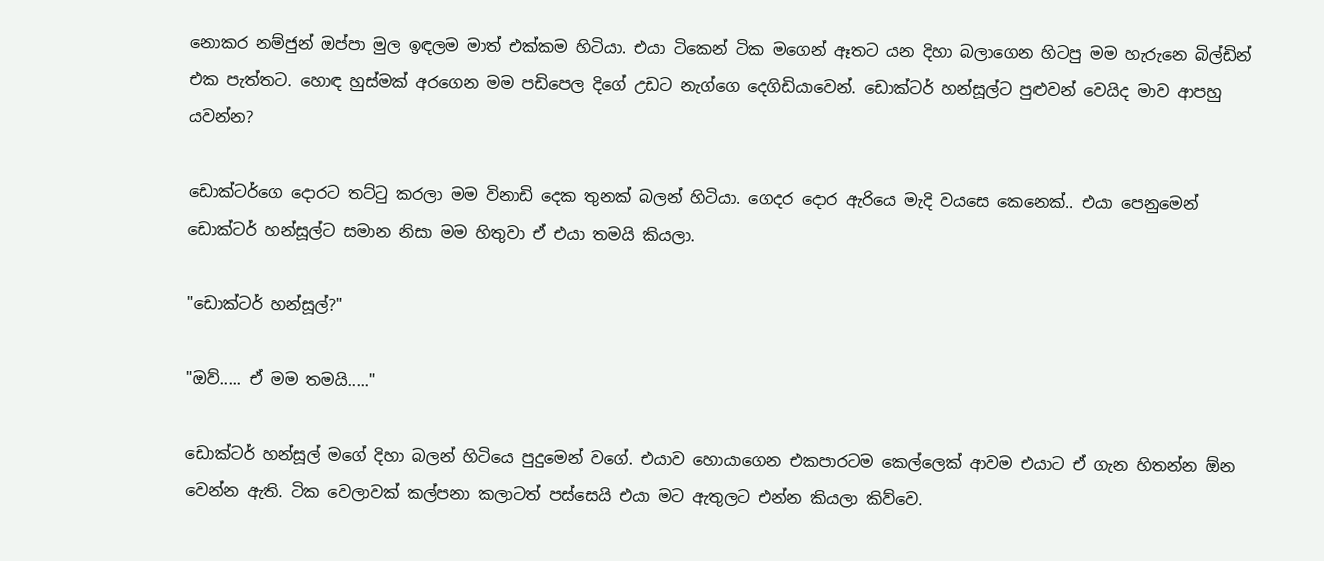නොකර නම්ජුන් ඔප්පා මුල ඉඳලම මාත් එක්කම හිටියා. එයා ටිකෙන් ටික මගෙන් ඈතට යන දිහා බලාගෙන හිටපු මම හැරුනෙ බිල්ඩින් එක පැත්තට. හොඳ හුස්මක් අරගෙන මම පඩිපෙල දිගේ උඩට නැග්ගෙ දෙගිඩියාවෙන්. ඩොක්ටර් හන්සූල්ට පුළුවන් වෙයිද මාව ආපහු යවන්න?

ඩොක්ටර්ගෙ දොරට තට්ටු කරලා මම විනාඩි දෙක තුනක් බලන් හිටියා. ගෙදර දොර ඇරියෙ මැදි වයසෙ කෙනෙක්.. එයා පෙනුමෙන් ඩොක්ටර් හන්සූල්ට සමාන නිසා මම හිතුවා ඒ එයා තමයි කියලා.

"ඩොක්ටර් හන්සූල්?"

"ඔව්..... ඒ මම තමයි....."

ඩොක්ටර් හන්සූල් මගේ දිහා බලන් හිටියෙ පුදුමෙන් වගේ. එයාව හොයාගෙන එකපාරටම කෙල්ලෙක් ආවම එයාට ඒ ගැන හිතන්න ඕන වෙන්න ඇති. ටික වෙලාවක් කල්පනා කලාටත් පස්සෙයි එයා මට ඇතුලට එන්න කියලා කිව්වෙ.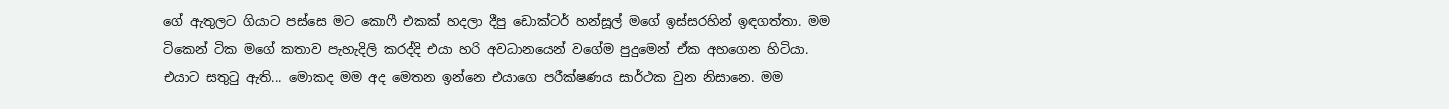ගේ ඇතුලට ගියාට පස්සෙ මට කොෆී එකක් හදලා දීපු ඩොක්ටර් හන්සූල් මගේ ඉස්සරහින් ඉඳගත්තා. මම ටිකෙන් ටික මගේ කතාව පැහැදිලි කරද්දි එයා හරි අවධානයෙන් වගේම පුදුමෙන් ඒක අහගෙන හිටියා. එයාට සතුටු ඇති... මොකද මම අද මෙතන ඉන්නෙ එයාගෙ පරීක්ෂණය සාර්ථක වුන නිසානෙ. මම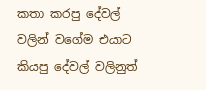කතා කරපු දේවල් වලින් වගේම එයාට කියපු දේවල් වලිනුත්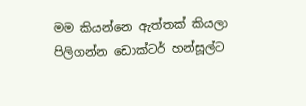මම කියන්නෙ ඇත්තක් කියලා පිලිගන්න ඩොක්ටර් හන්සූල්ට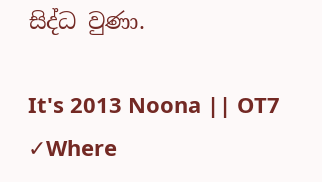සිද්ධ වුණා.

It's 2013 Noona || OT7 ✓Where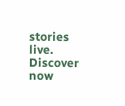stories live. Discover now